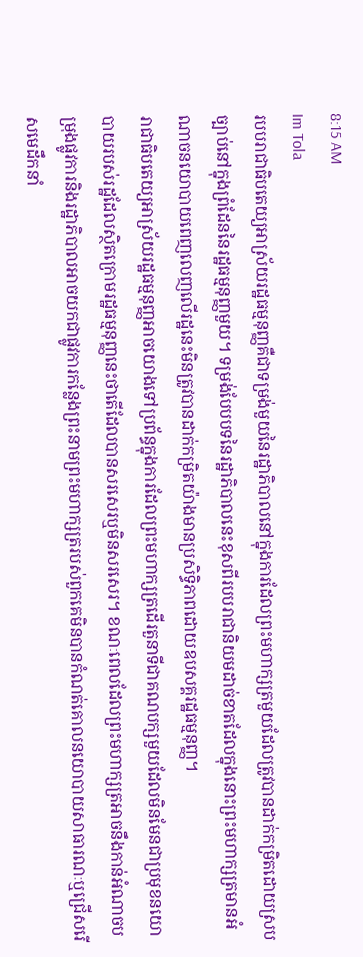8:15 AM
Im Tola
របបរាជាធិបតេយ្យអាស្រ័យរដ្ឋធម្មនុញ្ញគឺជាទម្រង់មួយនៃរដ្ឋាភិបាលនៅក្នុងការដែលព្រះមហាក្សត្រមួយដែលត្រូវបានដាក់កម្រិតដោយស្របច្បាប់នៅក្នុងព្រំដែននៃរដ្ឋធម្មនុញ្ញមួយ។ ទម្រង់បែបបទនៃរដ្ឋាភិបាលនេះខុសពីរបបរាជានិយមដាច់ខាតដែលក្នុងនោះព្រះមហាក្សត្រមានអំណាចនយោបាយពេញលេញលើរដ្ឋនេះមិនត្រូវបានដាក់កម្រិតយ៉ាងមានប្រសិទ្ធិភាពដោយឧបសគ្គរដ្ឋធម្មនុញ្ញ។
រាជាធិបតេយ្យអាស្រ័យរដ្ឋធម្មនុញ្ញអាចយោងទៅប្រព័ន្ធក្នុងការដែលព្រះមហាក្សត្រដើរតួនាទីជាគណបក្សមួយដែលមិនមែនជាប្រមុខនយោបាយរបស់រដ្ឋដែលស្ថិតក្រោមរដ្ឋធម្មនុញ្ញនេះថាតើដែលបានសរសេរឬមិនសរសេរ។ ខណៈពេលដែលព្រះមហាក្សត្រអាចនឹងកាន់អំណាចបម្រុងផ្លូវការនិងរដ្ឋាភិបាលអាចយកជាផ្លូវការកន្លែងព្រះនាមព្រះមហាក្សត្ររបស់ពួកគេមិនបានកំណត់គោលនយោបាយសាធារណៈឬជ្រើសរើសមេដឹកនាំ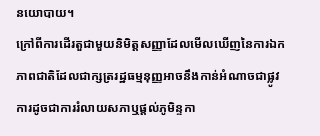នយោបាយ។
ក្រៅពីការដើរតួជាមួយនិមិត្តសញ្ញាដែលមើលឃើញនៃការឯកភាពជាតិដែលជាក្សត្ររដ្ឋធម្មនុញ្ញអាចនឹងកាន់អំណាចជាផ្លូវការដូចជាការរំលាយសភាឬផ្តល់ភូមិន្ទកា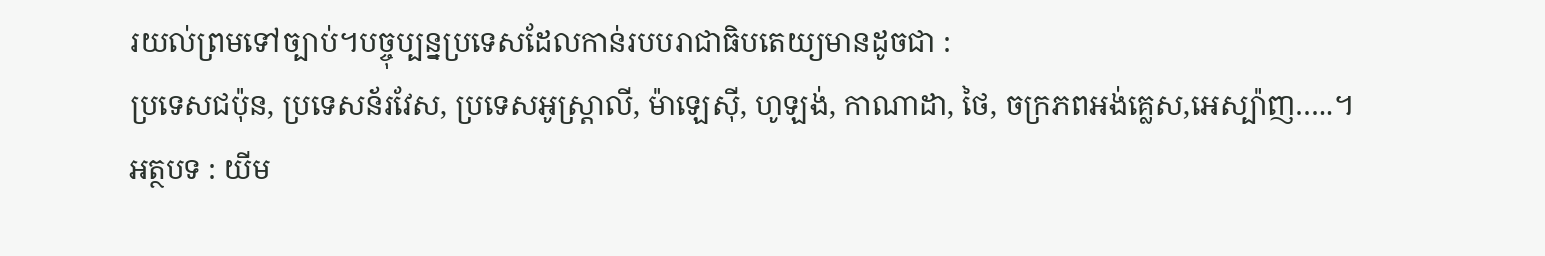រយល់ព្រមទៅច្បាប់។បច្ចុប្បន្នប្រទេសដែលកាន់របបរាជាធិបតេយ្យមានដូចជា :
ប្រទេសជប៉ុន, ប្រទេសន័រវែស, ប្រទេសអូស្រ្តាលី, ម៉ាឡេស៊ី, ហូឡង់, កាណាដា, ថៃ, ចក្រភពអង់គ្លេស,អេស្ប៉ាញ…..។
អត្ថបទ : យីម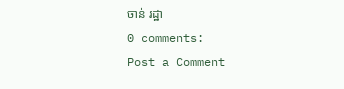ចាន់ រដ្ឋា
0 comments:
Post a Comment